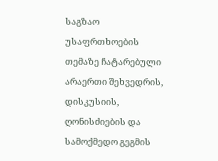საგზაო უსაფრთხოების თემაზე ჩატარებული არაერთი შეხვედრის, დისკუსიის, ღონისძიების და სამოქმედო გეგმის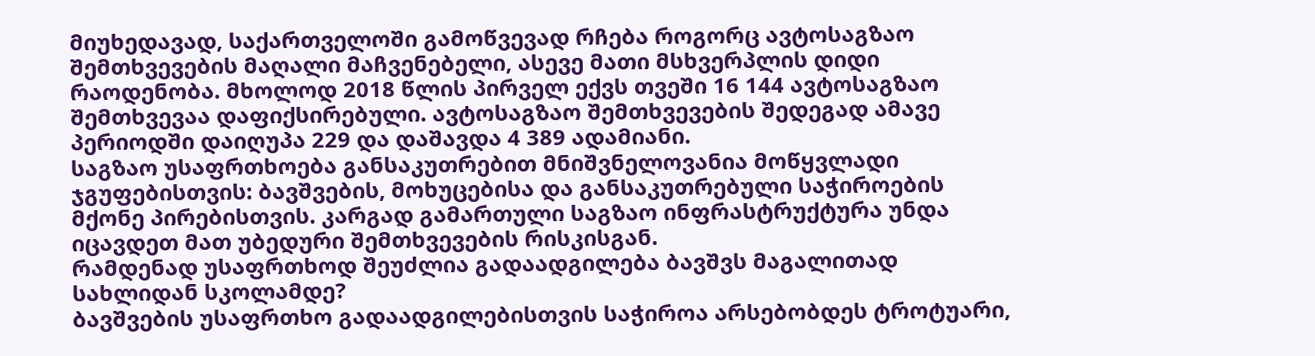მიუხედავად, საქართველოში გამოწვევად რჩება როგორც ავტოსაგზაო შემთხვევების მაღალი მაჩვენებელი, ასევე მათი მსხვერპლის დიდი რაოდენობა. მხოლოდ 2018 წლის პირველ ექვს თვეში 16 144 ავტოსაგზაო შემთხვევაა დაფიქსირებული. ავტოსაგზაო შემთხვევების შედეგად ამავე პერიოდში დაიღუპა 229 და დაშავდა 4 389 ადამიანი.
საგზაო უსაფრთხოება განსაკუთრებით მნიშვნელოვანია მოწყვლადი ჯგუფებისთვის: ბავშვების, მოხუცებისა და განსაკუთრებული საჭიროების მქონე პირებისთვის. კარგად გამართული საგზაო ინფრასტრუქტურა უნდა იცავდეთ მათ უბედური შემთხვევების რისკისგან.
რამდენად უსაფრთხოდ შეუძლია გადაადგილება ბავშვს მაგალითად სახლიდან სკოლამდე?
ბავშვების უსაფრთხო გადაადგილებისთვის საჭიროა არსებობდეს ტროტუარი,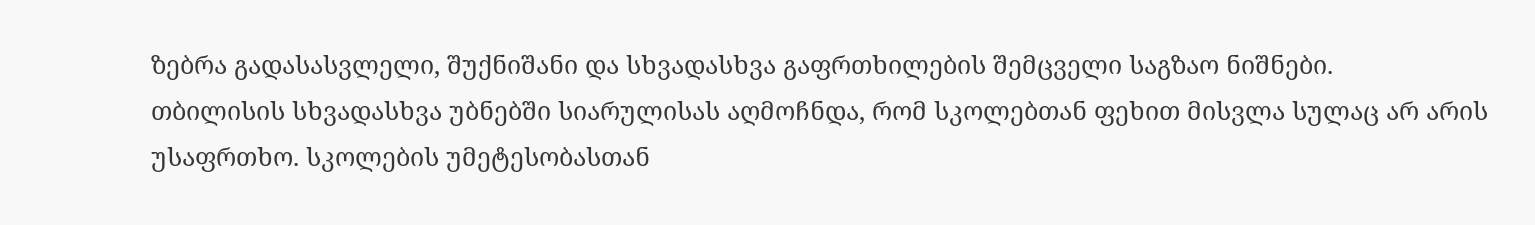ზებრა გადასასვლელი, შუქნიშანი და სხვადასხვა გაფრთხილების შემცველი საგზაო ნიშნები.
თბილისის სხვადასხვა უბნებში სიარულისას აღმოჩნდა, რომ სკოლებთან ფეხით მისვლა სულაც არ არის უსაფრთხო. სკოლების უმეტესობასთან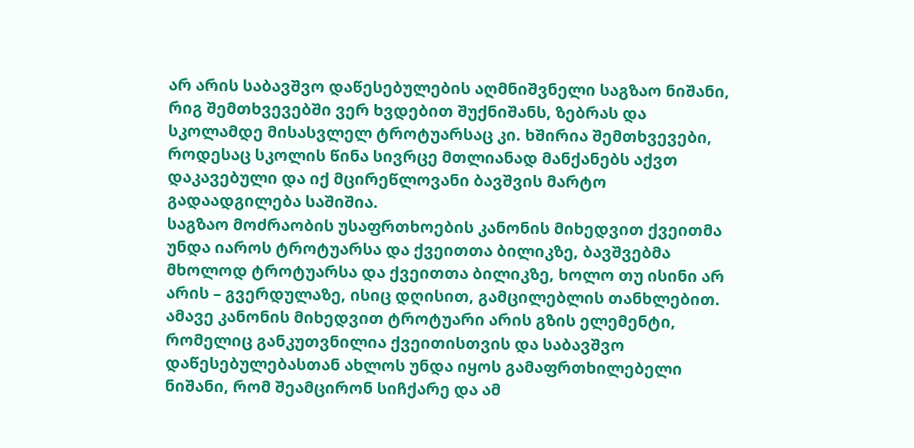არ არის საბავშვო დაწესებულების აღმნიშვნელი საგზაო ნიშანი, რიგ შემთხვევებში ვერ ხვდებით შუქნიშანს, ზებრას და სკოლამდე მისასვლელ ტროტუარსაც კი. ხშირია შემთხვევები, როდესაც სკოლის წინა სივრცე მთლიანად მანქანებს აქვთ დაკავებული და იქ მცირეწლოვანი ბავშვის მარტო გადაადგილება საშიშია.
საგზაო მოძრაობის უსაფრთხოების კანონის მიხედვით ქვეითმა უნდა იაროს ტროტუარსა და ქვეითთა ბილიკზე, ბავშვებმა მხოლოდ ტროტუარსა და ქვეითთა ბილიკზე, ხოლო თუ ისინი არ არის – გვერდულაზე, ისიც დღისით, გამცილებლის თანხლებით. ამავე კანონის მიხედვით ტროტუარი არის გზის ელემენტი, რომელიც განკუთვნილია ქვეითისთვის და საბავშვო დაწესებულებასთან ახლოს უნდა იყოს გამაფრთხილებელი ნიშანი, რომ შეამცირონ სიჩქარე და ამ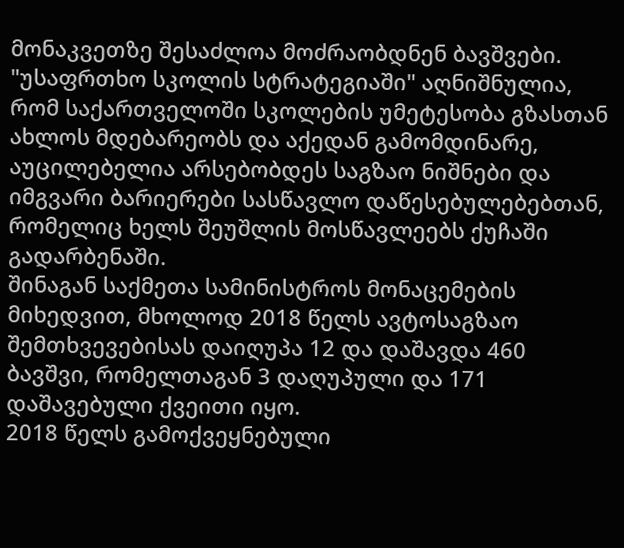მონაკვეთზე შესაძლოა მოძრაობდნენ ბავშვები.
"უსაფრთხო სკოლის სტრატეგიაში" აღნიშნულია, რომ საქართველოში სკოლების უმეტესობა გზასთან ახლოს მდებარეობს და აქედან გამომდინარე, აუცილებელია არსებობდეს საგზაო ნიშნები და იმგვარი ბარიერები სასწავლო დაწესებულებებთან, რომელიც ხელს შეუშლის მოსწავლეებს ქუჩაში გადარბენაში.
შინაგან საქმეთა სამინისტროს მონაცემების მიხედვით, მხოლოდ 2018 წელს ავტოსაგზაო შემთხვევებისას დაიღუპა 12 და დაშავდა 460 ბავშვი, რომელთაგან 3 დაღუპული და 171 დაშავებული ქვეითი იყო.
2018 წელს გამოქვეყნებული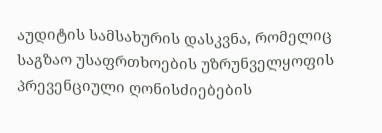აუდიტის სამსახურის დასკვნა, რომელიც საგზაო უსაფრთხოების უზრუნველყოფის პრევენციული ღონისძიებების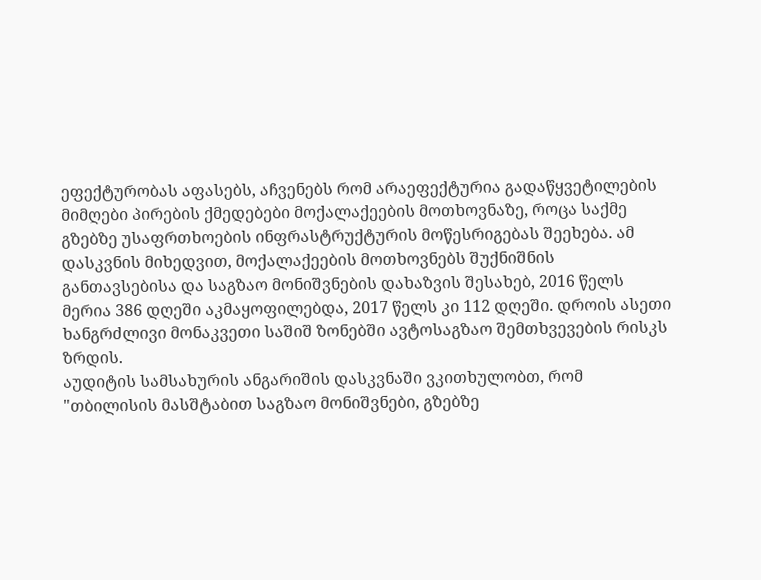ეფექტურობას აფასებს, აჩვენებს რომ არაეფექტურია გადაწყვეტილების მიმღები პირების ქმედებები მოქალაქეების მოთხოვნაზე, როცა საქმე გზებზე უსაფრთხოების ინფრასტრუქტურის მოწესრიგებას შეეხება. ამ დასკვნის მიხედვით, მოქალაქეების მოთხოვნებს შუქნიშნის განთავსებისა და საგზაო მონიშვნების დახაზვის შესახებ, 2016 წელს მერია 386 დღეში აკმაყოფილებდა, 2017 წელს კი 112 დღეში. დროის ასეთი ხანგრძლივი მონაკვეთი საშიშ ზონებში ავტოსაგზაო შემთხვევების რისკს ზრდის.
აუდიტის სამსახურის ანგარიშის დასკვნაში ვკითხულობთ, რომ "თბილისის მასშტაბით საგზაო მონიშვნები, გზებზე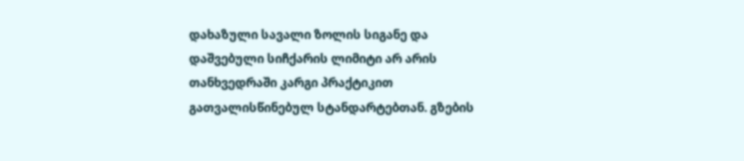დახაზული სავალი ზოლის სიგანე და დაშვებული სიჩქარის ლიმიტი არ არის თანხვედრაში კარგი პრაქტიკით გათვალისწინებულ სტანდარტებთან. გზების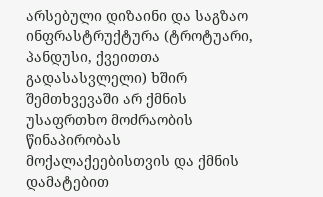არსებული დიზაინი და საგზაო ინფრასტრუქტურა (ტროტუარი, პანდუსი, ქვეითთა გადასასვლელი) ხშირ შემთხვევაში არ ქმნის უსაფრთხო მოძრაობის წინაპირობას მოქალაქეებისთვის და ქმნის დამატებით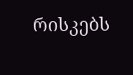რისკებს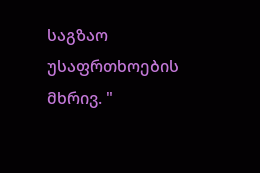საგზაო უსაფრთხოების მხრივ. "